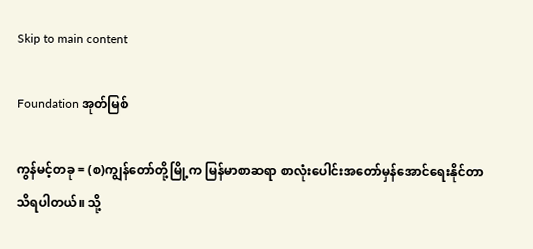Skip to main content

Foundation အုတ်မြစ်

ကွန်မင့်တခု = (စ)ကျွန်တော်တို့မြို့က မြန်မာစာဆရာ စာလုံးပေါင်းအတော်မှန်အောင်ရေးနိုင်တာ သိရပါတယ်။ သို့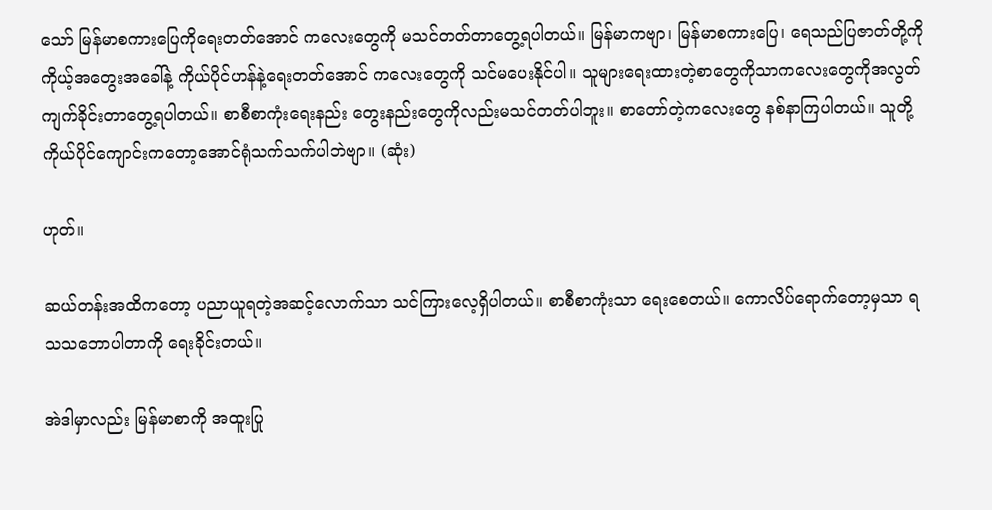သော် မြန်မာစကားပြေကိုရေးတတ်အောင် ကလေးတွေကို မသင်တတ်တာတွေ့ရပါတယ်။ မြန်မာကဗျာ၊ မြန်မာစကားပြေ၊ ရေသည်ပြဇာတ်တို့ကိုကိုယ့်အတွေးအခေါ်နဲ့ ကိုယ်ပိုင်ဟန်နဲ့ရေးတတ်အောင် ကလေးတွေကို သင်မပေးနိုင်ပါ။ သူများရေးထားတဲ့စာတွေကိုသာကလေးတွေကိုအလွတ်ကျက်ခိုင်းတာတွေ့ရပါတယ်။ စာစီစာကုံးရေးနည်း တွေးနည်းတွေကိုလည်းမသင်တတ်ပါဘူး။ စာတော်တဲ့ကလေးတွေ နစ်နာကြပါတယ်။ သူတို့ကိုယ်ပိုင်ကျောင်းကတော့အောင်ရုံသက်သက်ပါဘဲဗျာ။ (ဆုံး)

ဟုတ်။

ဆယ်တန်းအထိကတော့ ပညာယူရတဲ့အဆင့်လောက်သာ သင်ကြားလေ့ရှိပါတယ်။ စာစီစာကုံးသာ ရေးစေတယ်။ ကောလိပ်ရောက်တော့မှသာ ရသသဘောပါတာကို ရေးခိုင်းတယ်။

အဲဒါမှာလည်း မြန်မာစာကို အထူးပြု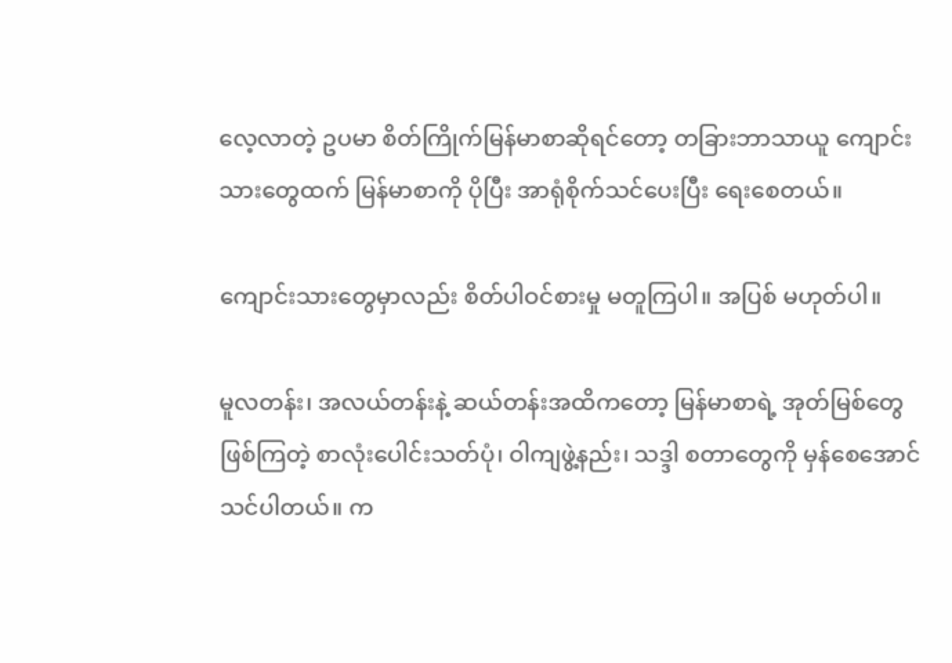လေ့လာတဲ့ ဥပမာ စိတ်ကြိုက်မြန်မာစာဆိုရင်တော့ တခြားဘာသာယူ ကျောင်းသားတွေထက် မြန်မာစာကို ပိုပြီး အာရုံစိုက်သင်ပေးပြီး ရေးစေတယ်။

ကျောင်းသားတွေမှာလည်း စိတ်ပါဝင်စားမှု မတူကြပါ။ အပြစ် မဟုတ်ပါ။

မူလတန်း၊ အလယ်တန်းနဲ့ ဆယ်တန်းအထိကတော့ မြန်မာစာရဲ့ အုတ်မြစ်တွေဖြစ်ကြတဲ့ စာလုံးပေါင်းသတ်ပုံ၊ ဝါကျဖွဲ့နည်း၊ သဒ္ဒါ စတာတွေကို မှန်စေအောင် သင်ပါတယ်။ က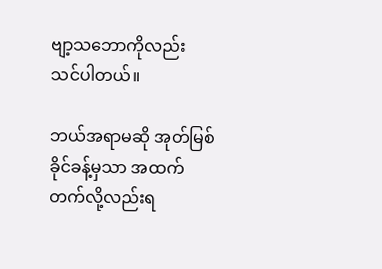ဗျာ့သဘောကိုလည်း သင်ပါတယ်။

ဘယ်အရာမဆို အုတ်မြစ်ခိုင်ခန့်မှသာ အထက်တက်လို့လည်းရ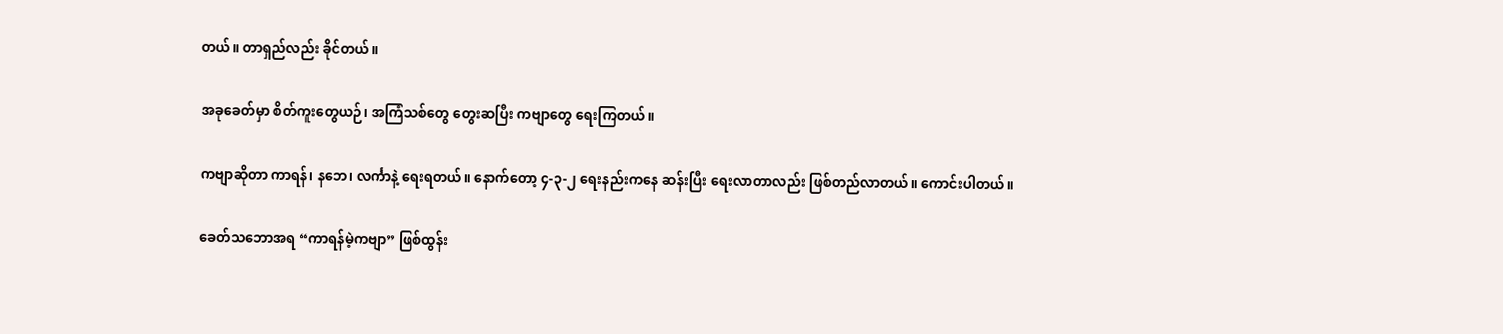တယ်။ တာရှည်လည်း ခိုင်တယ်။

အခုခေတ်မှာ စိတ်ကူးတွေယဉ်၊ အကြံသစ်တွေ တွေးဆပြီး ကဗျာတွေ ရေးကြတယ်။

ကဗျာဆိုတာ ကာရန်၊ နဘေ၊ လင်္ကာနဲ့ ရေးရတယ်။ နောက်တော့ ၄-၃-၂ ရေးနည်းကနေ ဆန်းပြီး ရေးလာတာလည်း ဖြစ်တည်လာတယ်။ ကောင်းပါတယ်။

ခေတ်သဘောအရ “ကာရန်မဲ့ကဗျာ” ဖြစ်ထွန်း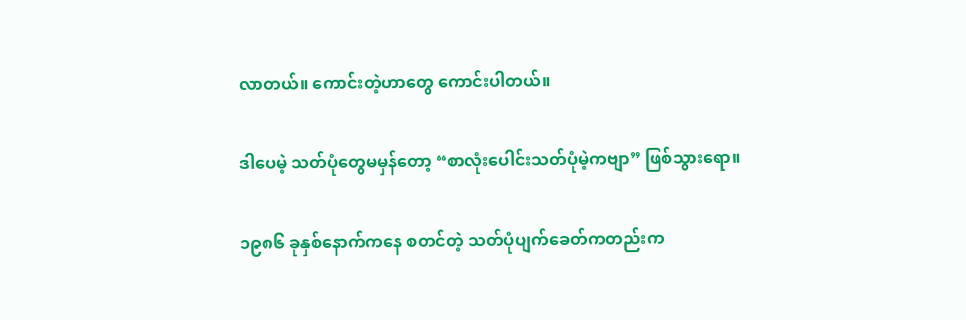လာတယ်။ ကောင်းတဲ့ဟာတွေ ကောင်းပါတယ်။

ဒါပေမဲ့ သတ်ပုံတွေမမှန်တော့ “စာလုံးပေါင်းသတ်ပုံမဲ့ကဗျာ” ဖြစ်သွားရော။

၁၉၈၆ ခုနှစ်နောက်ကနေ စတင်တဲ့ သတ်ပုံပျက်ခေတ်ကတည်းက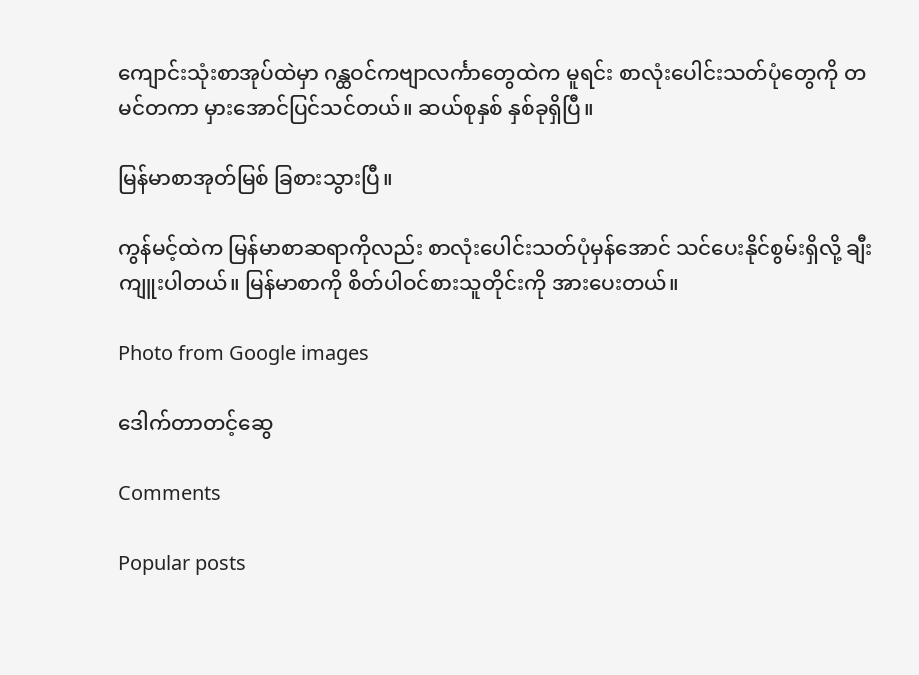ကျောင်းသုံးစာအုပ်ထဲမှာ ဂန္ထဝင်ကဗျာလင်္ကာတွေထဲက မူရင်း စာလုံးပေါင်းသတ်ပုံတွေကို တမင်တကာ မှားအောင်ပြင်သင်တယ်။ ဆယ်စုနှစ် နှစ်ခုရှိပြီ။

မြန်မာစာအုတ်မြစ် ခြစားသွားပြီ။

ကွန်မင့်ထဲက မြန်မာစာဆရာကိုလည်း စာလုံးပေါင်းသတ်ပုံမှန်အောင် သင်ပေးနိုင်စွမ်းရှိလို့ ချီးကျူးပါတယ်။ မြန်မာစာကို စိတ်ပါဝင်စားသူတိုင်းကို အားပေးတယ်။

Photo from Google images

ဒေါက်တာတင့်ဆွေ

Comments

Popular posts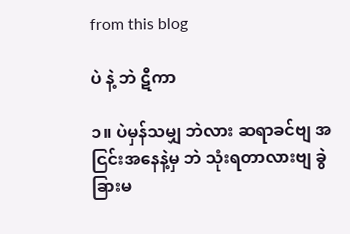from this blog

ပဲ နဲ့ ဘဲ ဋီကာ

၁။ ပဲမှန်သမျှ ဘဲလား ဆရာခင်ဗျ အငြင်းအနေနဲ့မှ ဘဲ သုံးရတာလားဗျ ခွဲခြားမ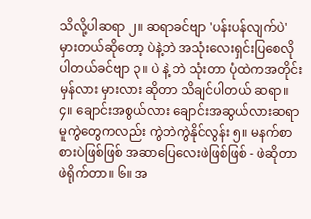သိလို့ပါဆရာ ၂။ ဆရာခင်ဗျာ 'ပန်းပန်လျက်ပဲ' မှားတယ်ဆိုတော့ ပဲနဲ့ဘဲ အသုံးလေးရှင်းပြစေလိုပါတယ်ခင်ဗျာ ၃။ ပဲ နဲ့ ဘဲ သုံးတာ ပုံထဲကအတိုင်း မှန်လား မှားလား ဆိုတာ သိချင်ပါတယ် ဆရာ။ ၄။ ချောင်းအစွယ်လား ချောင်းအဆွယ်လားဆရာ မူကွဲတွေကလည်း ကွဲဘဲကွဲနိုင်လွန်း ၅။ မနက်စာ စားပဲဖြစ်ဖြစ် အဆာပြေလေးဖဲဖြစ်ဖြစ် - ဖဲဆိုတာ ဖဲရိုက်တာ။ ၆။ အ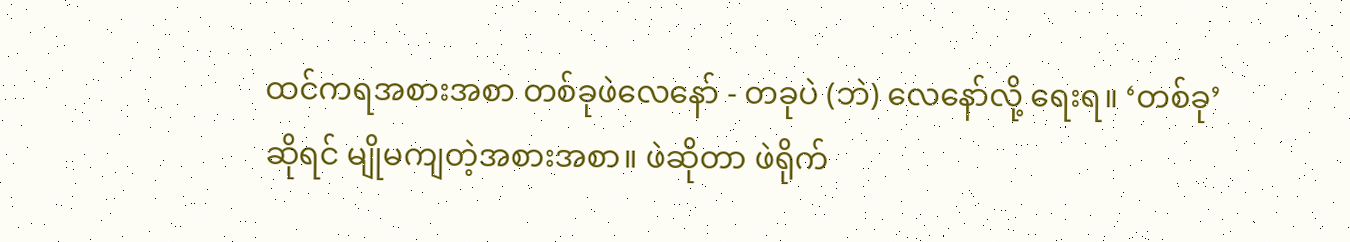ထင်ကရအစားအစာ တစ်ခုဖဲလေနော် - တခုပဲ (ဘဲ) လေနော်လို့ ရေးရ။ ‘တစ်ခု’ ဆိုရင် မျိုမကျတဲ့အစားအစာ။ ဖဲဆိုတာ ဖဲရိုက်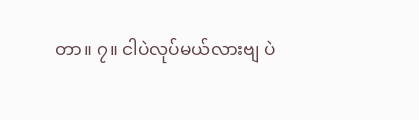တာ။ ၇။ ငါပဲလုပ်မယ်လားဗျ ပဲ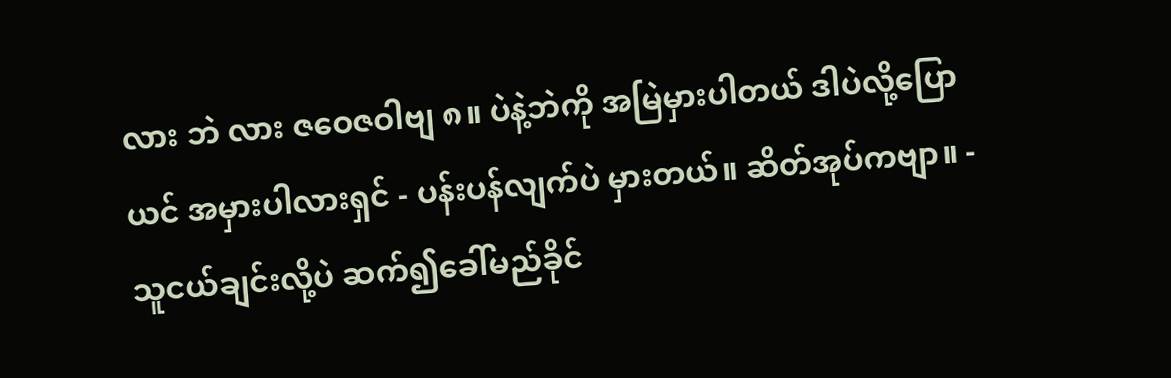လား ဘဲ လား ဇဝေဇဝါဗျ ၈။ ပဲနဲ့ဘဲကို အမြဲမှားပါတယ် ဒါပဲလို့ပြောယင် အမှားပါလားရှင် - ပန်းပန်လျက်ပဲ မှားတယ်။ ဆိတ်အုပ်ကဗျာ။ - သူငယ်ချင်းလို့ပဲ ဆက်၍ခေါ်မည်ခိုင်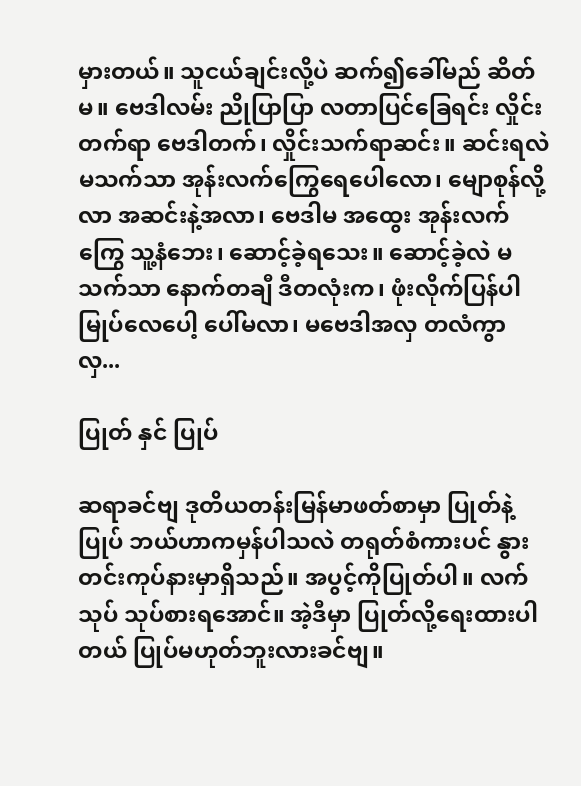မှားတယ်။ သူငယ်ချင်းလို့ပဲ ဆက်၍ခေါ်မည် ဆိတ်မ။ ဗေဒါလမ်း ညိုပြာပြာ လတာပြင်ခြေရင်း လှိုင်းတက်ရာ ဗေဒါတက်၊ လှိုင်းသက်ရာဆင်း။ ဆင်းရလဲ မသက်သာ အုန်းလက်ကြွေရေပေါလော၊ မျောစုန်လို့လာ အဆင်းနဲ့အလာ၊ ဗေဒါမ အထွေး အုန်းလက်ကြွေ သူ့နံဘေး၊ ဆောင့်ခဲ့ရသေး။ ဆောင့်ခဲ့လဲ မသက်သာ နောက်တချီ ဒီတလုံးက၊ ဖုံးလိုက်ပြန်ပါ မြုပ်လေပေါ့ ပေါ်မလာ၊ မဗေဒါအလှ တလံကွာ လှ...

ပြုတ် နှင် ပြုပ်

ဆရာခင်ဗျ ဒုတိယတန်းမြန်မာဖတ်စာမှာ ပြုတ်နဲ့ ပြုပ် ဘယ်ဟာကမှန်ပါသလဲ တရုတ်စံကားပင် နွားတင်းကုပ်နားမှာရှိသည်။ အပွင့်ကိုပြုတ်ပါ။ လက်သုပ် သုပ်စားရအောင်။ အဲ့ဒီမှာ ပြုတ်လို့ရေးထားပါတယ် ပြုပ်မဟုတ်ဘူးလားခင်ဗျ။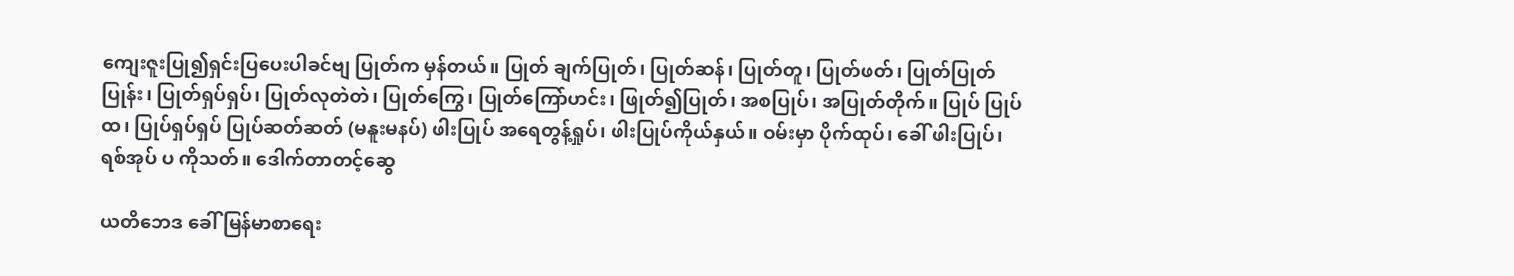ကျေးဇူးပြု၍ရှင်းပြပေးပါခင်ဗျ ပြုတ်က မှန်တယ်။ ပြုတ် ချက်ပြုတ်၊ ပြုတ်ဆန်၊ ပြုတ်တူ၊ ပြုတ်ဖတ်၊ ပြုတ်ပြုတ်ပြုန်း၊ ပြုတ်ရှပ်ရှပ်၊ ပြုတ်လုတဲတဲ၊ ပြုတ်ကြွေ၊ ပြုတ်ကြော်ဟင်း၊ ဖြုတ်၍ပြုတ်၊ အစပြုပ်၊ အပြုတ်တိုက်။ ပြုပ် ပြုပ်ထ၊ ပြုပ်ရှပ်ရှပ် ပြုပ်ဆတ်ဆတ် (မနူးမနပ်) ဖါးပြုပ် အရေတွန့်ရှုပ်၊ ဖါးပြုပ်ကိုယ်နှယ်။ ဝမ်းမှာ ပိုက်ထုပ်၊ ခေါ် ဖါးပြုပ်၊ ရစ်အုပ် ပ ကိုသတ်။ ဒေါက်တာတင့်ဆွေ

ယတိဘေဒ ခေါ် မြန်မာစာရေး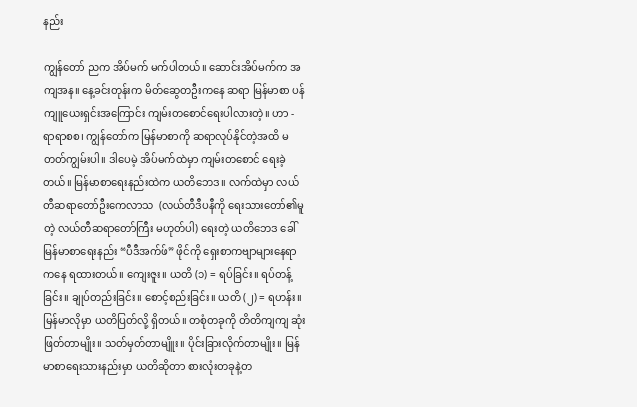နည်း

ကျွန်တော် ညက အိပ်မက် မက်ပါတယ်။ ဆောင်းအိပ်မက်က အကျအန။ နေ့ခင်းတုန်းက မိတ်ဆွေတဦးကနေ ဆရာ မြန်မာစာ ပန်ကျူယေးရှင်းအကြောင်း ကျမ်းတစောင်ရေးပါလားတဲ့။ ဟာ - ရာရာစစ၊ ကျွန်တော်က မြန်မာစာကို ဆရာလုပ်နိုင်တဲ့အထိ မတတ်ကျွမ်းပါ။ ဒါပေမဲ့ အိပ်မက်ထဲမှာ ကျမ်းတစောင် ရေးခဲ့တယ်။ မြန်မာစာရေးနည်းထဲက ယတိဘေဒ။ လက်ထဲမှာ လယ်တီဆရာတော်ဦးကေလာသ  (လယ်တီဒီပနီကို ရေးသားတော်၏မူတဲ့ လယ်တီဆရာတော်ကြီး မဟုတ်ပါ) ရေးတဲ့ ယတိဘေဒ ခေါ် မြန်မာစာရေးနည်း “ပီဒီအက်ဖ်” ဖိုင်ကို ရှေးစာကဗျာများနေရာကနေ ရထားတယ်။ ကျေးဇူး။ ယတိ (၁) = ရပ်ခြင်း။ ရပ်တန့်ခြင်း။ ချုပ်တည်းခြင်း။ စောင့်စည်းခြင်း။ ယတိ (၂) = ရဟန်း။ မြန်မာလိုမှာ ယတိပြတ်လို့ ရှိတယ်။ တစုံတခုကို တိတိကျကျ ဆုံးဖြတ်တာမျိုး။ သတ်မှတ်တာမျိူး။ ပိုင်းခြားလိုက်တာမျိုး။ မြန်မာစာရေးသားနည်းမှာ ယတိဆိုတာ စားလုံးတခုနဲ့တ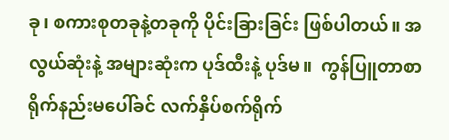ခု၊ စကားစုတခုနဲ့တခုကို ပိုင်းခြားခြင်း ဖြစ်ပါတယ်။ အလွယ်ဆုံးနဲ့ အများဆုံးက ပုဒ်ထီးနဲ့ ပုဒ်မ။  ကွန်ပြူတာစာရိုက်နည်းမပေါ်ခင် လက်နှိပ်စက်ရိုက်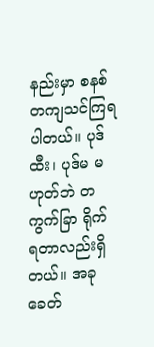နည်းမှာ စနစ်တကျသင်ကြရပါတယ်။ ပုဒ်ထီး၊ ပုဒ်မ မဟုတ်ဘဲ တကွက်ခြာ ရိုက်ရတာလည်းရှိတယ်။ အခုခေတ်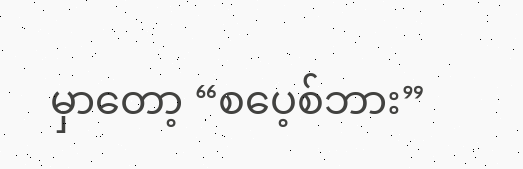မှာတော့ “စပေ့စ်ဘား”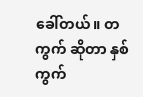ခေါ်တယ်။ တကွက် ဆိုတာ နှစ်ကွက်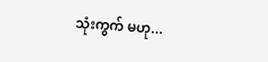သုံးကွက် မဟု...